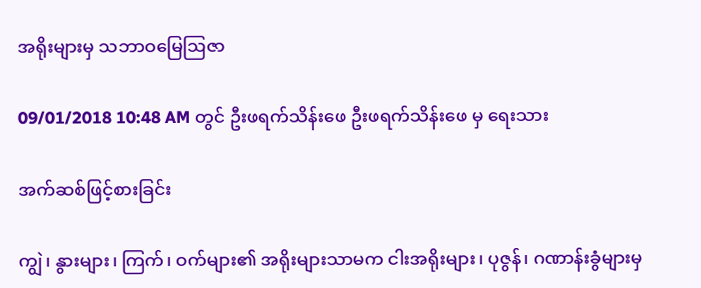အရိုးများမှ သဘာဝမြေဩဇာ

09/01/2018 10:48 AM တွင် ဦးဖရက်သိန်းဖေ ဦးဖရက်သိန်းဖေ မှ ရေးသား

အက်ဆစ်ဖြင့်စားခြင်း

ကျွဲ၊ နွားများ၊ ကြက်၊ ဝက်များ၏ အရိုးများသာမက ငါးအရိုးများ၊ ပုဇွန်၊ ဂဏာန်းခွံများမှ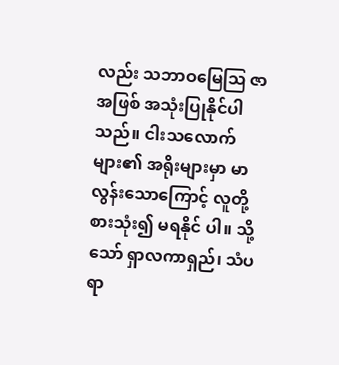လည်း သဘာဝမြေဩ ဇာအဖြစ် အသုံးပြုနိုင်ပါသည်။ ငါးသလောက်များ၏ အရိုးများမှာ မာလွန်းသောကြောင့် လူတို့စားသုံး၍ မရနိုင် ပါ။ သို့သော် ရှာလကာရှည်၊ သံပရာ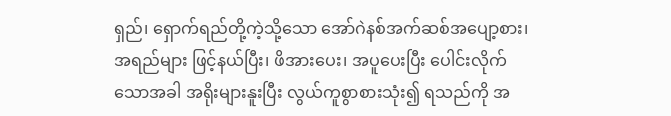ရှည်၊ ရှောက်ရည်တို့ကဲ့သို့သော အော်ဂဲနစ်အက်ဆစ်အပျော့စား၊ အရည်များ ဖြင့်နယ်ပြီး၊ ဖိအားပေး၊ အပူပေးပြီး ပေါင်းလိုက်သောအခါ အရိုးများနူးပြီး လွယ်ကူစွာစားသုံး၍ ရသည်ကို အ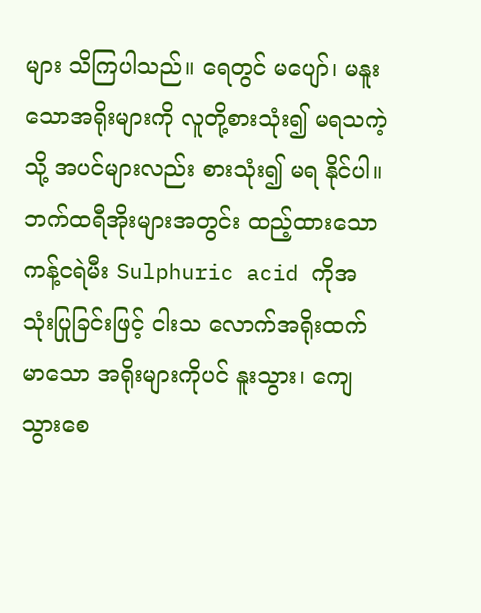များ သိကြပါသည်။ ရေတွင် မပျော်၊ မနူးသောအရိုးများကို လူတို့စားသုံး၍ မရသကဲ့သို့ အပင်များလည်း စားသုံး၍ မရ နိုင်ပါ။ ဘက်ထရီအိုးများအတွင်း ထည့်ထားသော ကန့်ငရဲမီး Sulphuric acid ကိုအသုံးပြုခြင်းဖြင့် ငါးသ လောက်အရိုးထက်မာသော အရိုးများကိုပင် နူးသွား၊ ကျေသွားစေ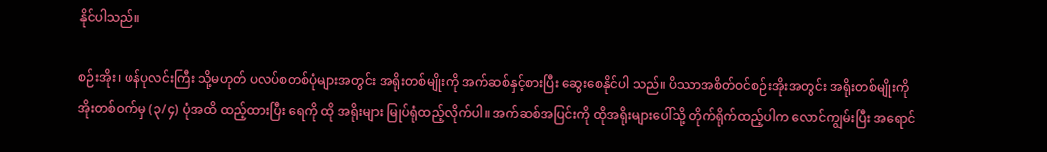နိုင်ပါသည်။

စဉ်းအိုး၊ ဖန်ပုလင်းကြီး သို့မဟုတ် ပလပ်စတစ်ပုံများအတွင်း အရိုးတစ်မျိုးကို အက်ဆစ်နှင့်စားပြီး ဆွေးစေနိုင်ပါ သည်။ ပိဿာအစိတ်ဝင်စဉ်းအိုးအတွင်း အရိုးတစ်မျိုးကို အိုးတစ်ဝက်မှ (၃/၄) ပုံအထိ ထည့်ထားပြီး ရေကို ထို အရိုးများ မြုပ်ရုံထည့်လိုက်ပါ။ အက်ဆစ်အပြင်းကို ထိုအရိုးများပေါ်သို့ တိုက်ရိုက်ထည့်ပါက လောင်ကျွမ်းပြီး အရောင်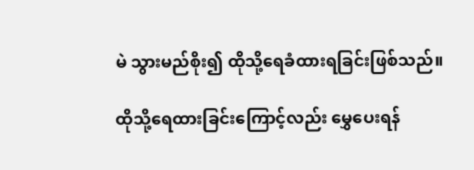မဲ သွားမည်စိုး၍ ထိုသို့ရေခံထားရခြင်းဖြစ်သည်။

ထိုသို့ရေထားခြင်းကြောင့်လည်း မွှေပေးရန်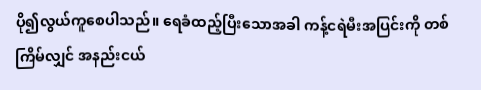ပို၍လွယ်ကူစေပါသည်။ ရေခံထည့်ပြီးသောအခါ ကန့်ငရဲမီးအပြင်းကို တစ်ကြိမ်လျှင် အနည်းငယ်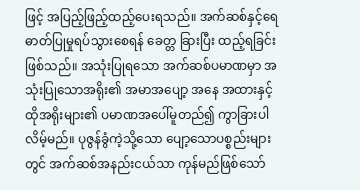ဖြင့် အပြည့်ဖြည့်ထည့်ပေးရသည်။ အက်ဆစ်နှင့်ရေ ဓာတ်ပြုမှုရပ်သွားစေရန် ခေတ္တ ခြားပြီး ထည့်ရခြင်းဖြစ်သည်။ အသုံးပြုရသော အက်ဆစ်ပမာဏမှာ အသုံးပြုသောအရိုး၏ အမာအပျော့ အနေ အထားနှင့် ထိုအရိုးများ၏ ပမာဏအပေါ်မူတည်၍ ကွာခြားပါလိမ့်မည်။ ပုဇွန်ခွံကဲ့သို့သော ပျော့သောပစ္စည်းများ တွင် အက်ဆစ်အနည်းငယ်သာ ကုန်မည်ဖြစ်သော်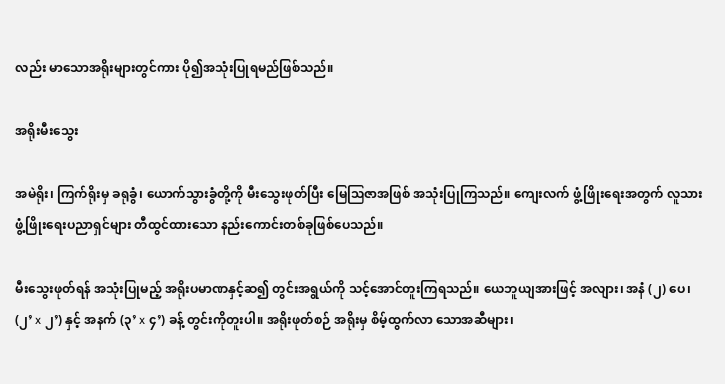လည်း မာသောအရိုးများတွင်ကား ပို၍အသုံးပြုရမည်ဖြစ်သည်။

အရိုးမီးသွေး

အမဲရိုး၊ ကြက်ရိုးမှ ခရုခွံ၊ ယောက်သွားခွံတို့ကို မီးသွေးဖုတ်ပြီး မြေဩဇာအဖြစ် အသုံးပြုကြသည်။ ကျေးလက် ဖွံ့ဖြိုးရေးအတွက် လူသားဖွံ့ဖြိုးရေးပညာရှင်များ တီထွင်ထားသော နည်းကောင်းတစ်ခုဖြစ်ပေသည်။

မီးသွေးဖုတ်ရန် အသုံးပြုမည့် အရိုးပမာဏနှင့်ဆ၍ တွင်းအရွယ်ကို သင့်အောင်တူးကြရသည်။ ယေဘူယျအားဖြင့် အလျား၊ အနံ (၂) ပေ၊ (၂’ x ၂’) နှင့် အနက် (၃’ x ၄’) ခန့် တွင်းကိုတူးပါ။ အရိုးဖုတ်စဉ် အရိုးမှ စိမ့်ထွက်လာ သောအဆီများ၊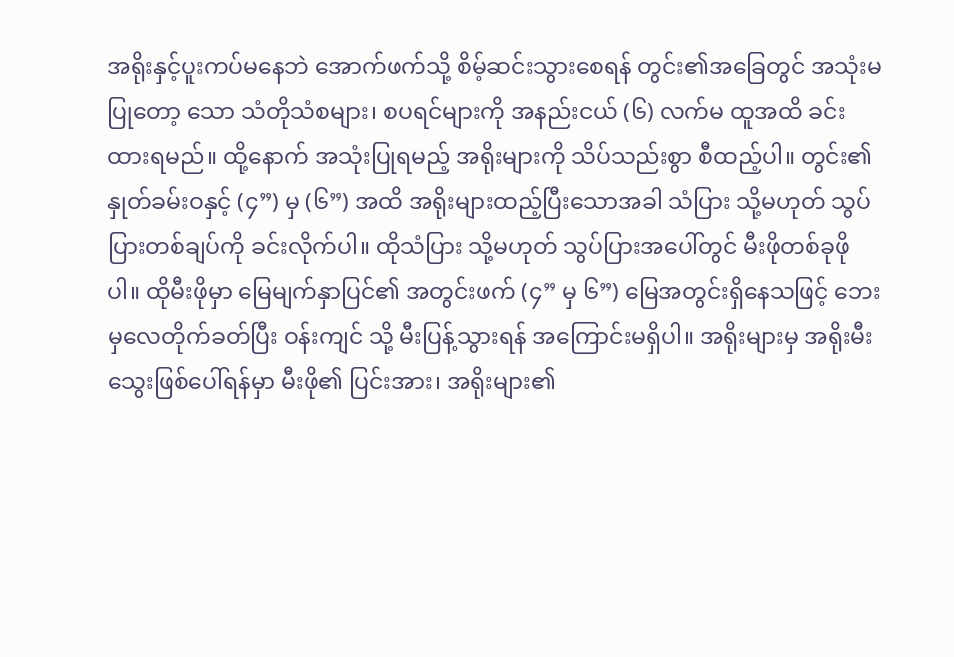အရိုးနှင့်ပူးကပ်မနေဘဲ အောက်ဖက်သို့ စိမ့်ဆင်းသွားစေရန် တွင်း၏အခြေတွင် အသုံးမပြုတော့ သော သံတိုသံစများ၊ စပရင်များကို အနည်းငယ် (၆) လက်မ ထူအထိ ခင်းထားရမည်။ ထို့နောက် အသုံးပြုရမည့် အရိုးများကို သိပ်သည်းစွာ စီထည့်ပါ။ တွင်း၏ နှုတ်ခမ်းဝနှင့် (၄”) မှ (၆”) အထိ အရိုးများထည့်ပြီးသောအခါ သံပြား သို့မဟုတ် သွပ်ပြားတစ်ချပ်ကို ခင်းလိုက်ပါ။ ထိုသံပြား သို့မဟုတ် သွပ်ပြားအပေါ်တွင် မီးဖိုတစ်ခုဖိုပါ။ ထိုမီးဖိုမှာ မြေမျက်နှာပြင်၏ အတွင်းဖက် (၄” မှ ၆”) မြေအတွင်းရှိနေသဖြင့် ဘေးမှလေတိုက်ခတ်ပြီး ဝန်းကျင် သို့ မီးပြန့်သွားရန် အကြောင်းမရှိပါ။ အရိုးများမှ အရိုးမီးသွေးဖြစ်ပေါ်ရန်မှာ မီးဖို၏ ပြင်းအား၊ အရိုးများ၏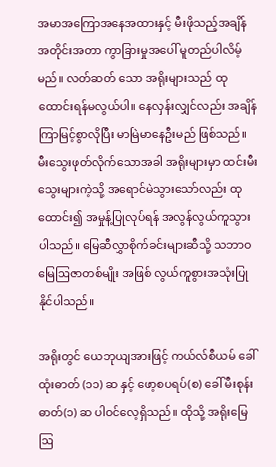အမာအကြောအနေအထားနှင့် မီးဖိုသည့်အချိန်အတိုင်းအတာ ကွာခြားမှုအပေါ် မူတည်ပါလိမ့်မည်။ လတ်ဆတ် သော အရိုးများသည် ထုထောင်းရန်မလွယ်ပါ။ နေလှန်းလျှင်လည်း အချိန်ကြာမြင့်စွာလိုပြီး မာမြဲမာနေဦးမည် ဖြစ်သည်။ မီးသွေးဖုတ်လိုက်သောအခါ အရိုးများမှာ ထင်းမီးသွေးများကဲ့သို့ အရောင်မဲသွားသော်လည်း ထု ထောင်း၍ အမှုန့်ပြုလုပ်ရန် အလွန်လွယ်ကူသွားပါသည်။ မြေဆီလွှာစိုက်ခင်းများဆီသို့ သဘာဝမြေဩဇာတစ်မျိုး အဖြစ် လွယ်ကူစွားအသုံးပြုနိုင်ပါသည်။

အရိုးတွင် ယေဘုယျအားဖြင့် ကယ်လ်စီယမ် ခေါ်ထုံးဓာတ် (၁၁) ဆ နှင့် ဖော့စပရပ်(စ) ခေါ် မီးစုန်းဓာတ်(၁) ဆ ပါဝင်လေ့ရှိသည်။ ထိုသို့ အရိုးမြေဩ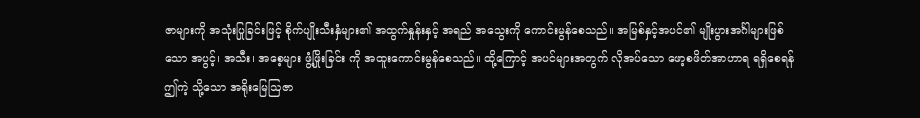ဇာများကို အသုံးပြုခြင်းဖြင့် စိုက်ပျိုးသီးနှံများ၏ အထွက်နှုန်းနှင့် အရည် အသွေးကို ကောင်းမွန်စေသည်။ အမြစ်နှင့်အပင်၏ မျိုးပွားအင်္ဂါများဖြစ်သော အပွင့်၊ အသီး၊ အစေ့များ ဖွံ့ဖြိုးခြင်း ကို အထူးကောင်းမွန်စေသည်။ ထို့ကြောင့် အပင်များအတွက် လိုအပ်သော ဖော့စဖိတ်အာဟာရ ရရှိစေရန် ဤကဲ့ သို့သော အရိုးမြေဩဇာ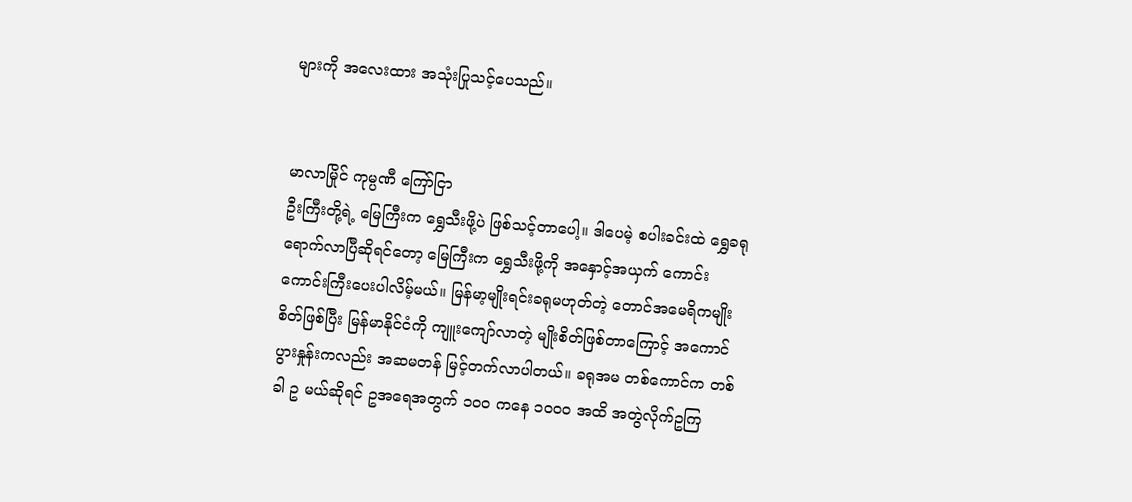များကို အလေးထား အသုံးပြုသင့်ပေသည်။


မာလာမြိုင် ကုမ္ပဏီ ကြော်ငြာ
ဦးကြီးတို့ရဲ့ မြေကြီးက ရွှေသီးဖို့ပဲ ဖြစ်သင့်တာပေါ့။ ဒါပေမဲ့ စပါးခင်းထဲ ရွှေခရုရောက်လာပြီဆိုရင်တော့ မြေကြီးက ရွှေသီးဖို့ကို အနှောင့်အယှက် ကောင်းကောင်းကြီးပေးပါလိမ့်မယ်။ မြန်မာ့မျိုးရင်းခရုမဟုတ်တဲ့ တောင်အမေရိကမျိုးစိတ်ဖြစ်ပြီး မြန်မာနိုင်ငံကို ကျူးကျော်လာတဲ့ မျိုးစိတ်ဖြစ်တာကြောင့် အကောင်ပွားနှုန်းကလည်း အဆမတန် မြင့်တက်လာပါတယ်။ ခရုအမ တစ်ကောင်က တစ်ခါ ဥ မယ်ဆိုရင် ဥအရေအတွက် ၁၀၀ ကနေ ၁၀၀၀ အထိ အတွဲလိုက်ဥကြ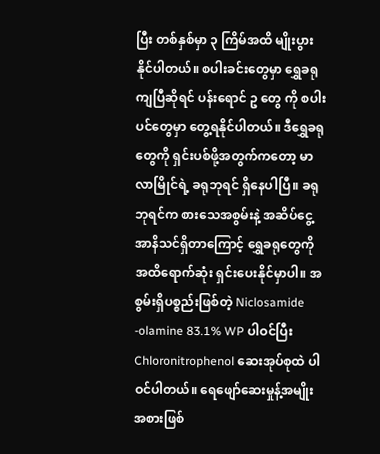ပြီး တစ်နှစ်မှာ ၃ ကြိမ်အထိ မျိုးပွားနိုင်ပါတယ်။ စပါးခင်းတွေမှာ ရွှေခရုကျပြီဆိုရင် ပန်းရောင် ဥ တွေ ကို စပါးပင်တွေမှာ တွေ့ရနိုင်ပါတယ်။ ဒီရွှေခရုတွေကို ရှင်းပစ်ဖို့အတွက်ကတော့ မာလာမြိုင်ရဲ့ ခရုဘုရင် ရှိနေပါပြီ။ ခရုဘုရင်က စားသေအစွမ်းနဲ့ အဆိပ်ငွေ့အာနိသင်ရှိတာကြောင့် ရွှေခရုတွေကို အထိရောက်ဆုံး ရှင်းပေးနိုင်မှာပါ။ အစွမ်းရှိပစ္စည်းဖြစ်တဲ့ Niclosamide -olamine 83.1% WP ပါဝင်ပြီး Chloronitrophenol ဆေးအုပ်စုထဲ ပါဝင်ပါတယ်။ ရေဖျော်ဆေးမှုန့်အမျိုးအစားဖြစ်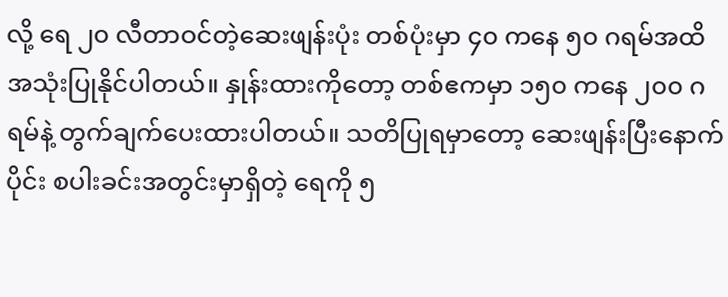လို့ ရေ ၂၀ လီတာဝင်တဲ့ဆေးဖျန်းပုံး တစ်ပုံးမှာ ၄၀ ကနေ ၅၀ ဂရမ်အထိ အသုံးပြုနိုင်ပါတယ်။ နှုန်းထားကိုတော့ တစ်ဧကမှာ ၁၅၀ ကနေ ၂၀၀ ဂရမ်နဲ့ တွက်ချက်ပေးထားပါတယ်။ သတိပြုရမှာတော့ ဆေးဖျန်းပြီးနောက်ပိုင်း စပါးခင်းအတွင်းမှာရှိတဲ့ ရေကို ၅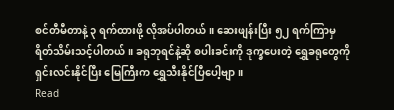စင်တီမီတာနဲ့ ၃ ရက်ထားဖို့ လိုအပ်ပါတယ်။ ဆေးဖျန်းပြီး ၅၂ ရက်ကြာမှ ရိတ်သိမ်းသင့်ပါတယ်။ ခရုဘုရင်နဲ့ဆို စပါးခင်းကို ဒုက္ခပေးတဲ့ ရွှေခရုတွေကို ရှင်းလင်းနိုင်ပြီး မြေကြီးက ရွှေသီးနိုင်ပြီပေါ့ဗျာ။
Read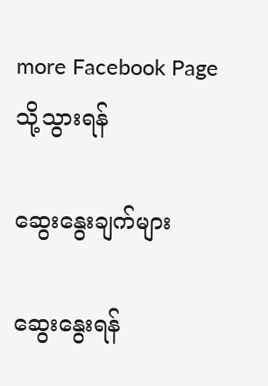more Facebook Page သို့သွားရန်

ဆွေးနွေးချက်များ

ဆွေးနွေးရန်